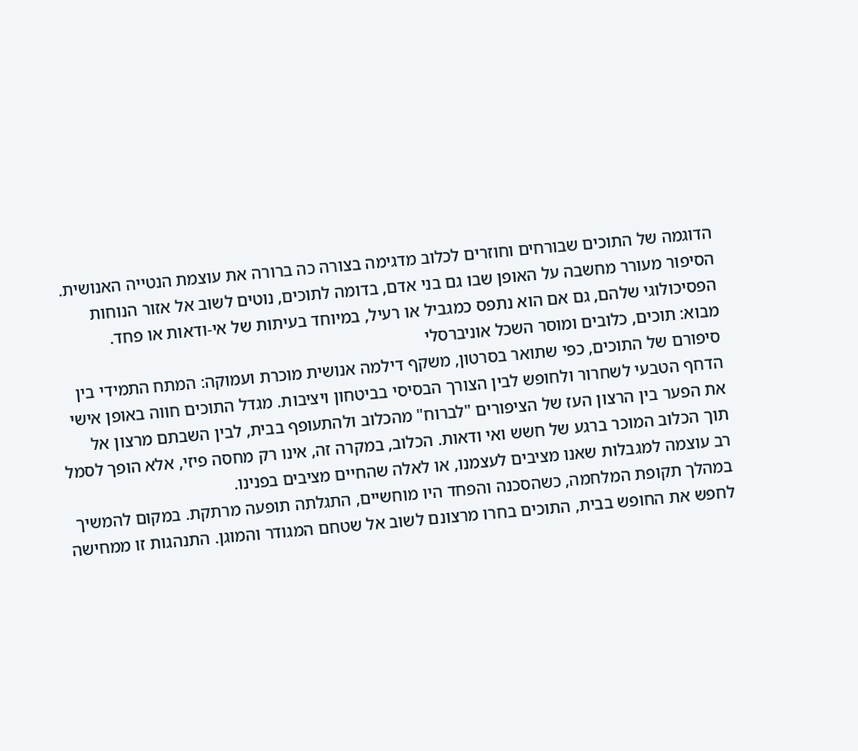הדוגמה של התוכים שבורחים וחוזרים לכלוב מדגימה בצורה כה ברורה את עוצמת הנטייה האנושית. הסיפור מעורר מחשבה על האופן שבו גם בני אדם, בדומה לתוכים, נוטים לשוב אל אזור הנוחות הפסיכולוגי שלהם, גם אם הוא נתפס כמגביל או רעיל, במיוחד בעיתות של אי-ודאות או פחד.
מבוא: תוכים, כלובים ומוסר השכל אוניברסלי
סיפורם של התוכים, כפי שתואר בסרטון, משקף דילמה אנושית מוכרת ועמוקה: המתח התמידי בין הדחף הטבעי לשחרור ולחופש לבין הצורך הבסיסי בביטחון ויציבות. מגדל התוכים חווה באופן אישי את הפער בין הרצון העז של הציפורים "לברוח" מהכלוב ולהתעופף בבית, לבין השבתם מרצון אל תוך הכלוב המוכר ברגע של חשש ואי ודאות. הכלוב, במקרה זה, אינו רק מחסה פיזי, אלא הופך לסמל רב עוצמה למגבלות שאנו מציבים לעצמנו, או לאלה שהחיים מציבים בפנינו.
במהלך תקופת המלחמה, כשהסכנה והפחד היו מוחשיים, התגלתה תופעה מרתקת. במקום להמשיך לחפש את החופש בבית, התוכים בחרו מרצונם לשוב אל שטחם המגודר והמוגן. התנהגות זו ממחישה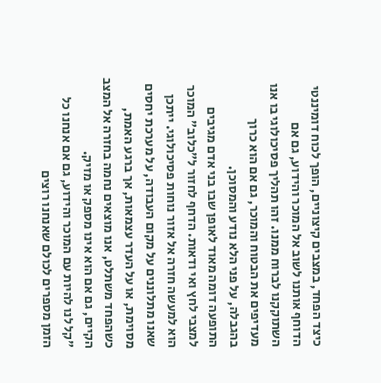כיצד הפחד, במצבים קיצוניים, הופך לכוח דומיננטי הדוחף אותנו לשוב אל המוכר והידוע, גם אם השתוקקנו לברוח ממנו. זהו תהליך פסיכולוגי בו אנו מעדיפים את הבטוח והמוכר, גם אם הוא כרוך בהגבלה, על פני הלא נודע והמסוכן.
התופעה דומה מאוד לאופן שבו בני אדם מגיבים למצבי לחץ ואי ודאות. הדחף לחזור ל"כלוב" המוכר הוא למעשה חזרה אל אזור נוחות פסיכולוגי. ייתכן שאנו מתלוננים על מקום העבודה, על מערכת יחסים מסוימת, או על העדר עצמאות, אך ברגע האמת, כשהפחד משתלט, אנו מוצאים נחמה בחזרה אל המצב הקיים, גם אם הוא אינו מספק או מזיק.
"קל לנו להיות עם המוכר והידוע, גם אם אנחנו כל הזמן מספרים לכולם שאנחנו רוצים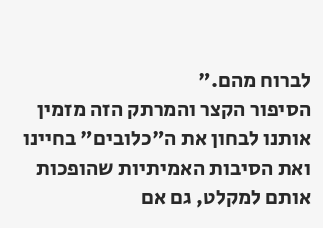לברוח מהם."
הסיפור הקצר והמרתק הזה מזמין אותנו לבחון את ה"כלובים" בחיינו ואת הסיבות האמיתיות שהופכות אותם למקלט, גם אם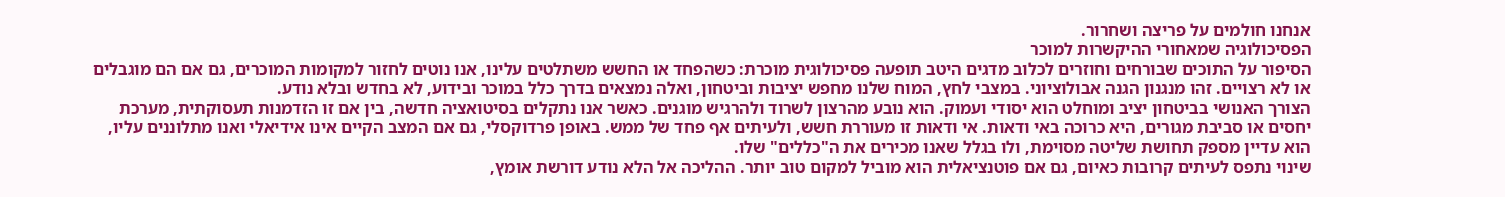אנחנו חולמים על פריצה ושחרור.
הפסיכולוגיה שמאחורי ההיקשרות למוכר
הסיפור על התוכים שבורחים וחוזרים לכלוב מדגים היטב תופעה פסיכולוגית מוכרת: כשהפחד או החשש משתלטים עלינו, אנו נוטים לחזור למקומות המוכרים, גם אם הם מוגבלים או לא רצויים. זהו מנגנון הגנה אבולוציוני. במצבי לחץ, המוח שלנו מחפש יציבות וביטחון, ואלה נמצאים בדרך כלל במוכר ובידוע, לא בחדש ובלא נודע.
הצורך האנושי בביטחון יציב ומוחלט הוא יסודי ועמוק. הוא נובע מהרצון לשרוד ולהרגיש מוגנים. כאשר אנו נתקלים בסיטואציה חדשה, בין אם זו הזדמנות תעסוקתית, מערכת יחסים או סביבת מגורים, היא כרוכה באי ודאות. אי ודאות זו מעוררת חשש, ולעיתים אף פחד של ממש. באופן פרדוקסלי, גם אם המצב הקיים אינו אידיאלי ואנו מתלוננים עליו, הוא עדיין מספק תחושת שליטה מסוימת, ולו בגלל שאנו מכירים את ה"כללים" שלו.
שינוי נתפס לעיתים קרובות כאיום, גם אם פוטנציאלית הוא מוביל למקום טוב יותר. ההליכה אל הלא נודע דורשת אומץ,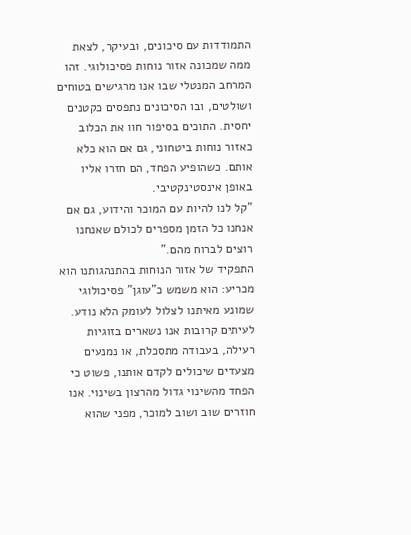התמודדות עם סיכונים, ובעיקר, לצאת ממה שמכונה אזור נוחות פסיכולוגי. זהו המרחב המנטלי שבו אנו מרגישים בטוחים ושולטים, ובו הסיכונים נתפסים כקטנים יחסית. התוכים בסיפור חוו את הכלוב כאזור נוחות ביטחוני, גם אם הוא כלא אותם. כשהופיע הפחד, הם חזרו אליו באופן אינסטינקטיבי.
"קל לנו להיות עם המוכר והידוע, גם אם אנחנו כל הזמן מספרים לכולם שאנחנו רוצים לברוח מהם."
התפקיד של אזור הנוחות בהתנהגותנו הוא מכריע: הוא משמש כ"עוגן" פסיכולוגי שמונע מאיתנו לצלול לעומק הלא נודע. לעיתים קרובות אנו נשארים בזוגיות רעילה, בעבודה מתסכלת, או נמנעים מצעדים שיכולים לקדם אותנו, פשוט כי הפחד מהשינוי גדול מהרצון בשינוי. אנו חוזרים שוב ושוב למוכר, מפני שהוא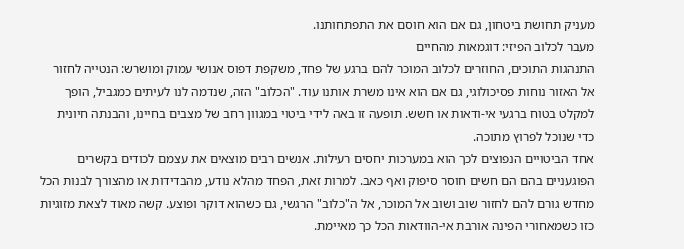מעניק תחושת ביטחון, גם אם הוא חוסם את התפתחותנו.
מעבר לכלוב הפיזי: דוגמאות מהחיים
התנהגות התוכים, החוזרים לכלוב המוכר להם ברגע של פחד, משקפת דפוס אנושי עמוק ומושרש: הנטייה לחזור אל האזור נוחות פסיכולוגי, גם אם הוא אינו משרת אותנו עוד. "הכלוב" הזה, שנדמה לנו לעיתים כמגביל, הופך למקלט בטוח ברגעי אי-ודאות או חשש. תופעה זו באה לידי ביטוי במגוון רחב של מצבים בחיינו, והבנתה חיונית כדי שנוכל לפרוץ מתוכה.
אחד הביטויים הנפוצים לכך הוא במערכות יחסים רעילות. אנשים רבים מוצאים את עצמם לכודים בקשרים הפוגעניים בהם הם חשים חוסר סיפוק ואף כאב. למרות זאת, הפחד מהלא נודע, מהבדידות או מהצורך לבנות הכל מחדש גורם להם לחזור שוב ושוב אל המוכר, אל ה"כלוב" הרגשי, גם כשהוא דוקר ופוצע. קשה מאוד לצאת מזוגיות כזו כשמאחורי הפינה אורבת אי-הוודאות הכל כך מאיימת.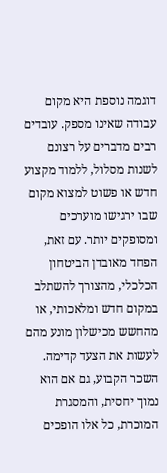דוגמה נוספת היא מקום עבודה שאינו מספק. עובדים רבים מדברים על רצונם לשנות מסלול, ללמוד מקצוע חדש או פשוט למצוא מקום שבו ירגישו מוערכים ומסופקים יותר. עם זאת, הפחד מאובדן הביטחון הכלכלי, מהצורך להשתלב במקום חדש ומלאכותי, או מהחשש מכישלון מונע מהם לעשות את הצעד קדימה. השכר הקבוע, גם אם הוא נמוך יחסית, והמסגרת המוכרת, כל אלו הופכים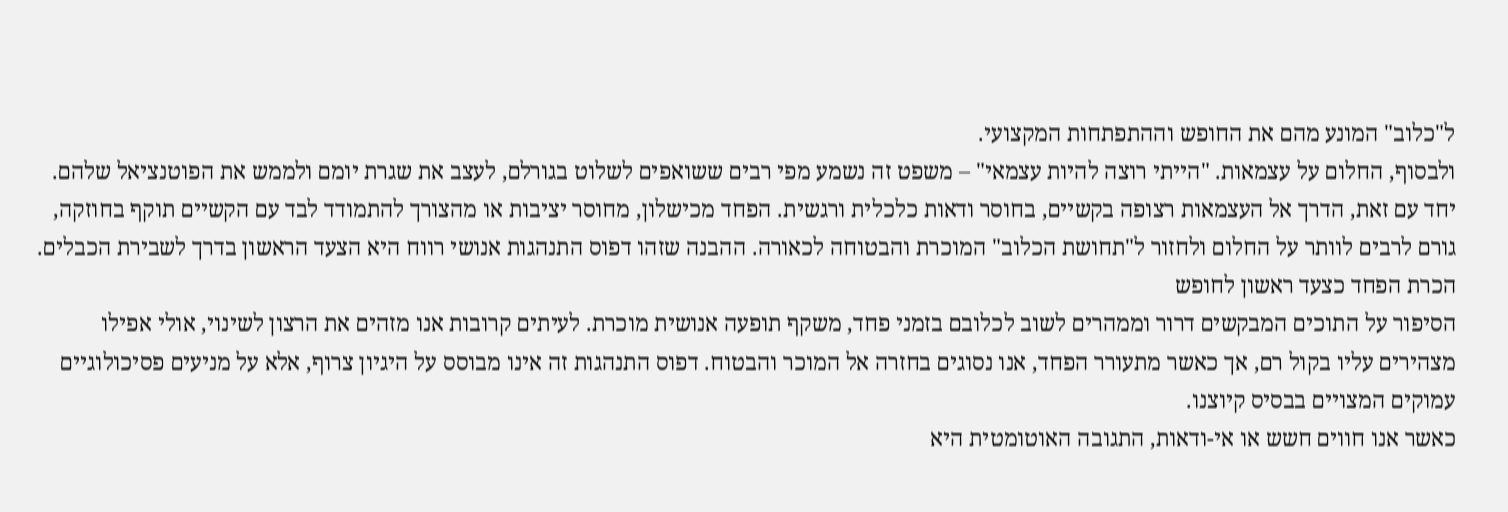ל"כלוב" המונע מהם את החופש וההתפתחות המקצועי.
ולבסוף, החלום על עצמאות. "הייתי רוצה להיות עצמאי" – משפט זה נשמע מפי רבים ששואפים לשלוט בגורלם, לעצב את שגרת יומם ולממש את הפוטנציאל שלהם. יחד עם זאת, הדרך אל העצמאות רצופה בקשיים, בחוסר ודאות כלכלית ורגשית. הפחד מכישלון, מחוסר יציבות או מהצורך להתמודד לבד עם הקשיים תוקף בחוזקה, גורם לרבים לוותר על החלום ולחזור ל"תחושת הכלוב" המוכרת והבטוחה לכאורה. ההבנה שזהו דפוס התנהגות אנושי רווח היא הצעד הראשון בדרך לשבירת הכבלים.
הכרת הפחד כצעד ראשון לחופש
הסיפור על התוכים המבקשים דרור וממהרים לשוב לכלובם בזמני פחד, משקף תופעה אנושית מוכרת. לעיתים קרובות אנו מזהים את הרצון לשינוי, אולי אפילו מצהירים עליו בקול רם, אך כאשר מתעורר הפחד, אנו נסוגים בחזרה אל המוכר והבטוח. דפוס התנהגות זה אינו מבוסס על היגיון צרוף, אלא על מניעים פסיכולוגיים עמוקים המצויים בבסיס קיוצנו.
כאשר אנו חווים חשש או אי-ודאות, התגובה האוטומטית היא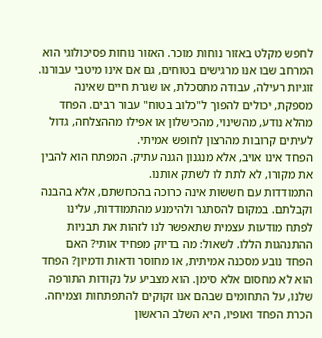לחפש מקלט באזור נוחות מוכר. האזור נוחות פסיכולוגי הוא המרחב שבו אנו מרגישים בטוחים, גם אם אינו מיטבי עבורנו. זוגיות רעילה, עבודה מתסכלת, או שגרת חיים שאינה מספקת, יכולים להפוך ל"כלוב בטוח" עבור רבים. הפחד מהלא נודע, מהשינוי, מהכישלון או אפילו מההצלחה, גדול לעיתים קרובות מהרצון לחופש אמיתי.
הפחד אינו אויב, אלא מנגנון הגנה עתיק. המפתח הוא להבין את מקורו, לא לתת לו לשתק אותנו.
התמודדות עם חששות אינה כרוכה בהכחשתם, אלא בהבנה וקבלתם. במקום להסתגר ולהימנע מהתמודדות, עלינו לפתח מודעות עצמית שתאפשר לנו לזהות את תבניות ההתנהגות הללו. לשאול: מה בדיוק מפחיד אותי? האם הפחד נובע מסכנה אמיתית, או מחוסר ודאות ודמיון? הפחד הוא לא מחסום אלא סימן. הוא מצביע על נקודות התורפה שלנו, על התחומים שבהם אנו זקוקים להתפתחות וצמיחה. הכרת הפחד ואופיו, היא השלב הראשון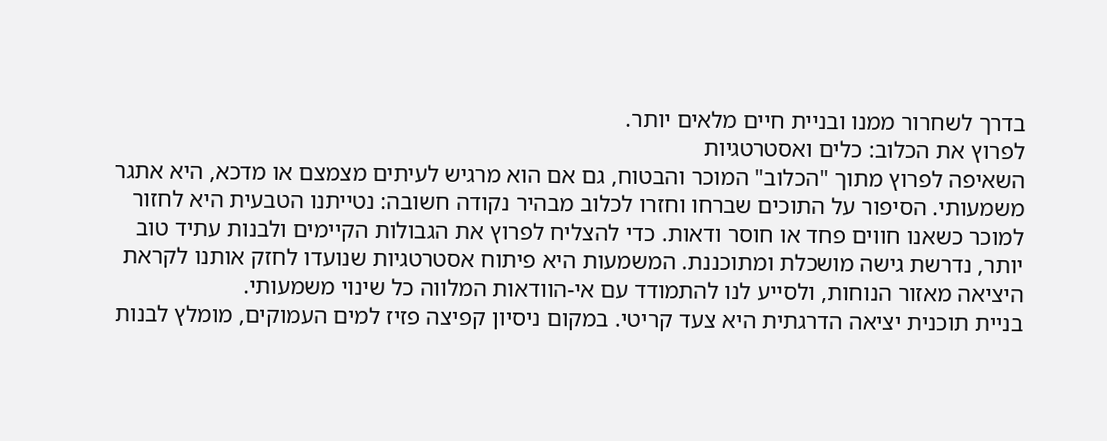בדרך לשחרור ממנו ובניית חיים מלאים יותר.
לפרוץ את הכלוב: כלים ואסטרטגיות
השאיפה לפרוץ מתוך "הכלוב" המוכר והבטוח, גם אם הוא מרגיש לעיתים מצמצם או מדכא, היא אתגר משמעותי. הסיפור על התוכים שברחו וחזרו לכלוב מבהיר נקודה חשובה: נטייתנו הטבעית היא לחזור למוכר כשאנו חווים פחד או חוסר ודאות. כדי להצליח לפרוץ את הגבולות הקיימים ולבנות עתיד טוב יותר, נדרשת גישה מושכלת ומתוכננת. המשמעות היא פיתוח אסטרטגיות שנועדו לחזק אותנו לקראת היציאה מאזור הנוחות, ולסייע לנו להתמודד עם אי-הוודאות המלווה כל שינוי משמעותי.
בניית תוכנית יציאה הדרגתית היא צעד קריטי. במקום ניסיון קפיצה פזיז למים העמוקים, מומלץ לבנות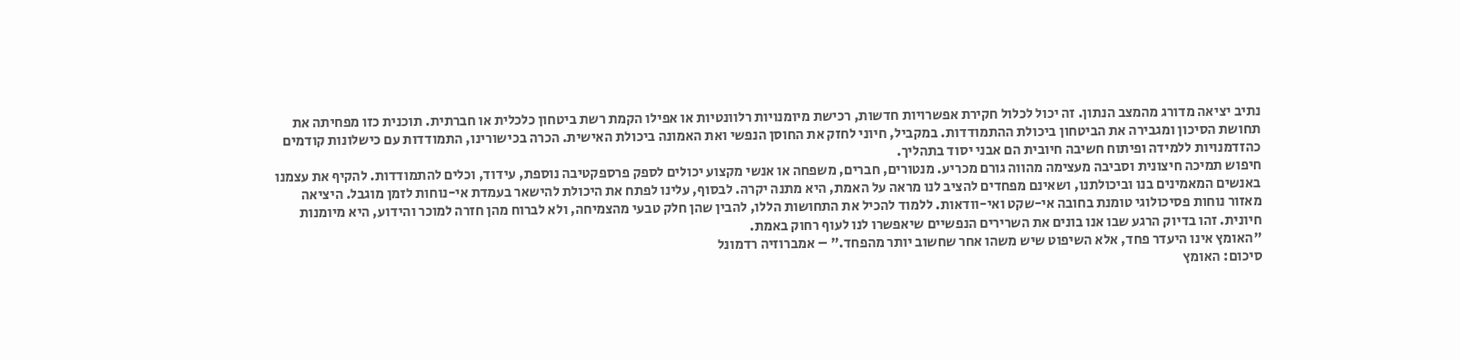נתיב יציאה מדורג מהמצב הנתון. זה יכול לכלול חקירת אפשרויות חדשות, רכישת מיומנויות רלוונטיות או אפילו הקמת רשת ביטחון כלכלית או חברתית. תוכנית כזו מפחיתה את תחושת הסיכון ומגבירה את הביטחון ביכולת ההתמודדות. במקביל, חיוני לחזק את החוסן הנפשי ואת האמונה ביכולת האישית. הכרה בכישורינו, התמודדות עם כישלונות קודמים כהזדמנויות ללמידה ופיתוח חשיבה חיובית הם אבני יסוד בתהליך.
חיפוש תמיכה חיצונית וסביבה מעצימה מהווה גורם מכריע. מנטורים, חברים, משפחה או אנשי מקצוע יכולים לספק פרספקטיבה נוספת, עידוד, וכלים להתמודדות. להקיף את עצמנו באנשים המאמינים בנו וביכולתנו, ושאינם מפחדים להציב לנו מראה על האמת, היא מתנה יקרה. לבסוף, עלינו לפתח את היכולת להישאר בעמדת אי-נוחות לזמן מוגבל. היציאה מאזור נוחות פסיכולוגי טומנת בחובה אי-שקט ואי-וודאות. ללמוד להכיל את התחושות הללו, להבין שהן חלק טבעי מהצמיחה, ולא לברוח מהן חזרה למוכר והידוע, היא מיומנות חיונית. זהו בדיוק הרגע שבו אנו בונים את השרירים הנפשיים שיאפשרו לנו לעוף רחוק באמת.
"האומץ אינו היעדר פחד, אלא השיפוט שיש משהו אחר שחשוב יותר מהפחד." – אמברוזיה רדמונל
סיכום: האומץ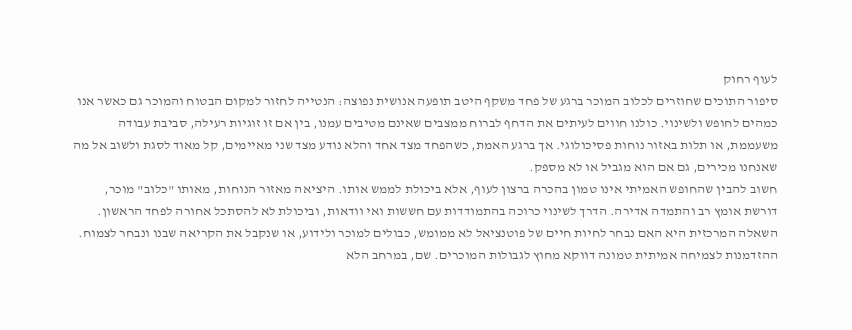לעוף רחוק
סיפור התוכים שחוזרים לכלוב המוכר ברגע של פחד משקף היטב תופעה אנושית נפוצה: הנטייה לחזור למקום הבטוח והמוכר גם כאשר אנו כמהים לחופש ולשינוי. כולנו חווים לעיתים את הדחף לברוח ממצבים שאינם מטיבים עמנו, בין אם זו זוגיות רעילה, סביבת עבודה משעממת, או תלות באזור נוחות פסיכולוגי. אך ברגע האמת, כשהפחד מצד אחד והלא נודע מצד שני מאיימים, קל מאוד לסגת ולשוב אל מה שאנחנו מכירים, גם אם הוא מגביל או לא מספק.
חשוב להבין שהחופש האמיתי אינו טמון בהכרה ברצון לעוף, אלא ביכולת לממש אותו. היציאה מאזור הנוחות, מאותו "כלוב" מוכר, דורשת אומץ רב והתמדה אדירה. הדרך לשינוי כרוכה בהתמודדות עם חששות ואי וודאות, וביכולת לא להסתכל אחורה לפחד הראשון. השאלה המרכזית היא האם נבחר לחיות חיים של פוטנציאל לא ממומש, כבולים למוכר ולידוע, או שנקבל את הקריאה שבנו ונבחר לצמוח.
ההזדמנות לצמיחה אמיתית טמונה דווקא מחוץ לגבולות המוכרים. שם, במרחב הלא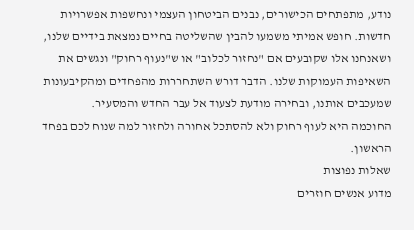נודע, מתפתחים הכישורים, נבנים הביטחון העצמי ונחשפות אפשרויות חדשות. חופש אמיתי משמעו להבין שהשליטה בחיים נמצאת בידיים שלנו, ושאנחנו אלו שקובעים אם "נחזור לכלוב" או ש"נעוף רחוק" ונגשים את השאיפות העמוקות שלנו. הדבר דורש השתחררות מהפחדים ומהקיבעונות שמעכבים אותנו, ובחירה מודעת לצעוד אל עבר החדש והמסעיר.
החוכמה היא לעוף רחוק ולא להסתכל אחורה ולחזור למה שנוח לכם בפחד הראשון.
שאלות נפוצות
מדוע אנשים חוזרים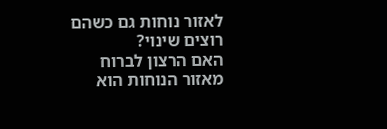לאזור נוחות גם כשהם רוצים שינוי?
האם הרצון לברוח מאזור הנוחות הוא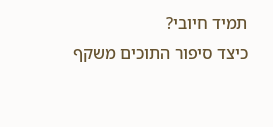תמיד חיובי?
כיצד סיפור התוכים משקף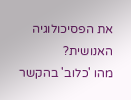את הפסיכולוגיה האנושית?
מהו 'כלוב' בהקשר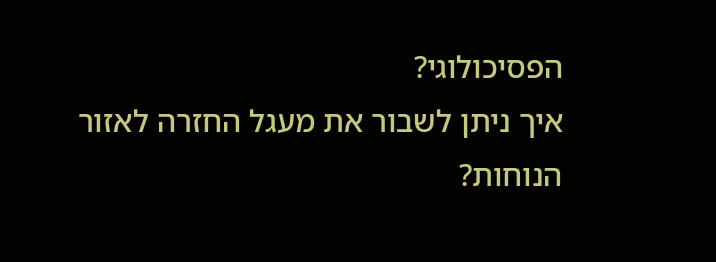הפסיכולוגי?
איך ניתן לשבור את מעגל החזרה לאזור הנוחות?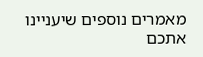מאמרים נוספים שיעניינו אתכם